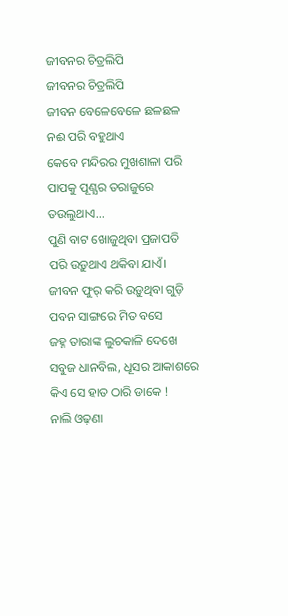ଜୀବନର ଚିତ୍ରଲିପି
ଜୀବନର ଚିତ୍ରଲିପି
ଜୀବନ ବେଳେବେଳେ ଛଳଛଳ
ନଈ ପରି ବହୁଥାଏ
କେବେ ମନ୍ଦିରର ମୁଖଶାଳା ପରି
ପାପକୁ ପୂଣ୍ଯର ତରାଜୁରେ
ତଉଲୁଥାଏ...
ପୁଣି ବାଟ ଖୋଜୁଥିବା ପ୍ରଜାପତି
ପରି ଉଡ଼ୁଥାଏ ଥକିବା ଯାଏଁ।
ଜୀବନ ଫୁର୍ କରି ଉଡ଼ୁଥିବା ଗୁଡ଼ି
ପବନ ସାଙ୍ଗରେ ମିତ ବସେ
ଜହ୍ନ ତାରାଙ୍କ ଲୁଚକାଳି ଦେଖେ
ସବୁଜ ଧାନବିଲ, ଧୂସର ଆକାଶରେ
କିଏ ସେ ହାତ ଠାରି ଡାକେ !
ନାଲି ଓଢ଼ଣା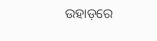ଉହାଡ଼ରେ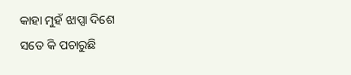କାହା ମୁହଁ ଝାପ୍ସା ଦିଶେ
ସତେ କି ପଚାରୁଛି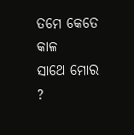ତମେ କେତେ କାଳ
ସାଥେ ମୋର ?